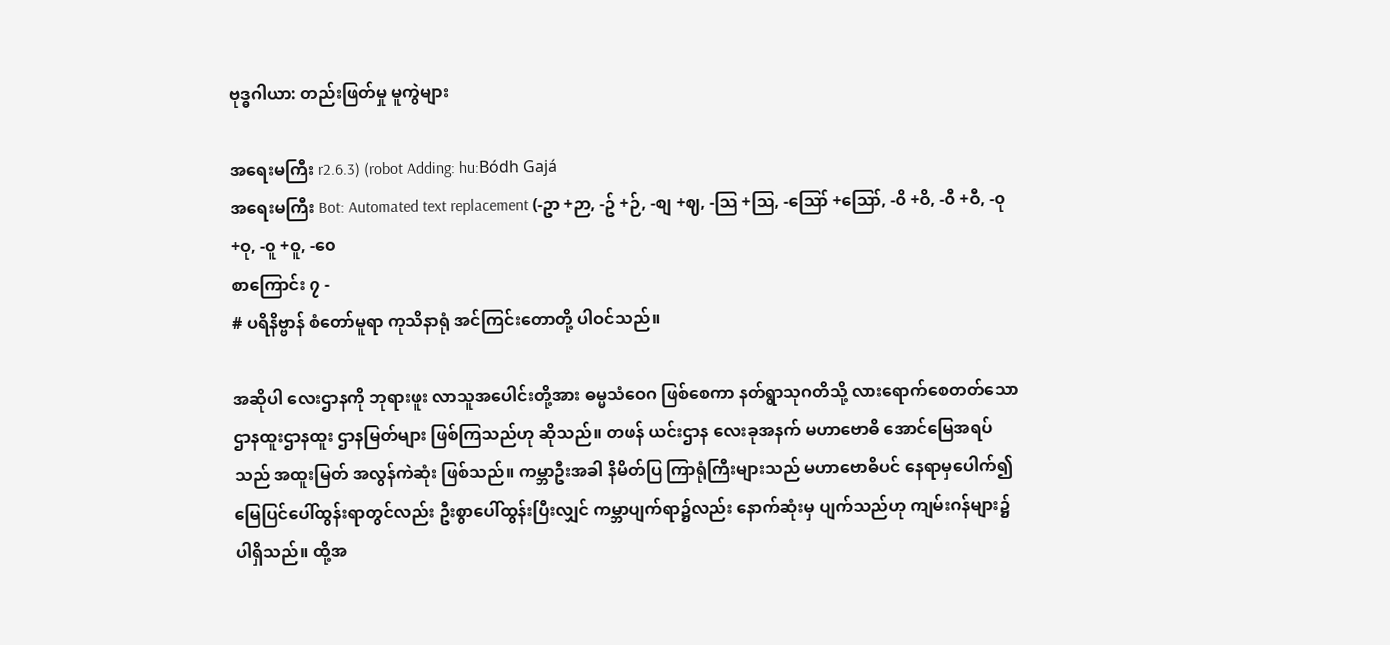ဗုဒ္ဓဂါယာ: တည်းဖြတ်မှု မူကွဲများ

အရေးမကြီး r2.6.3) (robot Adding: hu:Bódh Gajá
အရေးမကြီး Bot: Automated text replacement (-ဥာ +ဉာ, -ဥ် +ဉ်, -စျ +ဈ, -သြ +ဩ, -ဪ +ဪ, -၀ိ +ဝိ, -၀ီ +ဝီ, -၀ု +ဝု, -၀ူ +ဝူ, -၀ေ
စာကြောင်း ၇ -
# ပရိနိဗ္ဗာန် စံတော်မူရာ ကုသိနာရုံ အင်ကြင်းတောတို့ ပါဝင်သည်။

အဆိုပါ လေးဌာနကို ဘုရားဖူး လာသူအပေါင်းတို့အား ဓမ္မသံဝေဂ ဖြစ်စေကာ နတ်ရွာသုဂတိသို့ လားရောက်စေတတ်သော ဌာနထူးဌာနထူး ဌာနမြတ်များ ဖြစ်ကြသည်ဟု ဆိုသည်။ တဖန် ယင်းဌာန လေးခုအနက် မဟာဗောဓိ အောင်မြေအရပ်သည် အထူးမြတ် အလွန်ကဲဆုံး ဖြစ်သည်။ ကမ္ဘာဦးအခါ နိမိတ်ပြ ကြာရုံကြီးများသည် မဟာဗောဓိပင် နေရာမှပေါက်၍ မြေပြင်ပေါ်ထွန်းရာတွင်လည်း ဦးစွာပေါ်ထွန်းပြီးလျှင် ကမ္ဘာပျက်ရာ၌လည်း နောက်ဆုံးမှ ပျက်သည်ဟု ကျမ်းဂန်များ၌ ပါရှိသည်။ ထို့အ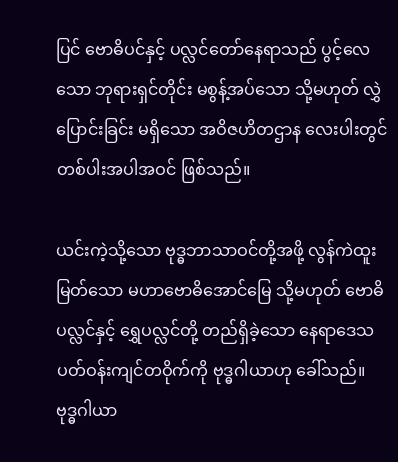ပြင် ဗောဓိပင်နှင့် ပလ္လင်တော်နေရာသည် ပွင့်လေသော ဘုရားရှင်တိုင်း မစွန့်အပ်သော သို့မဟုတ် လွှဲပြောင်းခြင်း မရှိသော အဝိဇဟိတဌာန လေးပါးတွင် တစ်ပါးအပါအဝင် ဖြစ်သည်။

ယင်းကဲ့သို့သော ဗုဒ္ဓဘာသာဝင်တို့အဖို့ လွန်ကဲထူးမြတ်သော မဟာဗောဓိအောင်မြေ သို့မဟုတ် ဗောဓိပလ္လင်နှင့် ရွှေပလ္လင်တို့ တည်ရှိခဲ့သော နေရာဒေသ ပတ်ဝန်းကျင်တဝိုက်ကို ဗုဒ္ဓဂါယာဟု ခေါ်သည်။ ဗုဒ္ဓဂါယာ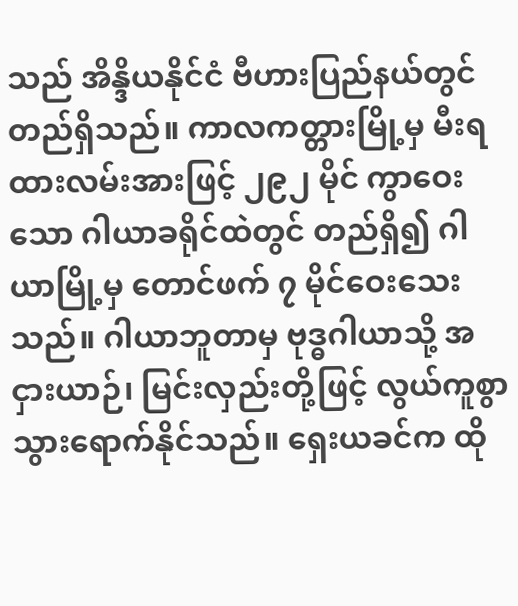သည် အိန္ဒိယနိုင်ငံ ဗီဟားပြည်နယ်တွင် တည်ရှိသည်။ ကာလကတ္တားမြို့မှ မီးရထားလမ်းအားဖြင့် ၂၉၂ မိုင် ကွာဝေးသော ဂါယာခရိုင်ထဲတွင် တည်ရှိ၍ ဂါယာမြို့မှ တောင်ဖက် ၇ မိုင်ဝေးသေးသည်။ ဂါယာဘူတာမှ ဗုဒ္ဓဂါယာသို့ အငှားယာဉ်၊ မြင်းလှည်းတို့ဖြင့် လွယ်ကူစွာ သွားရောက်နိုင်သည်။ ရှေးယခင်က ထို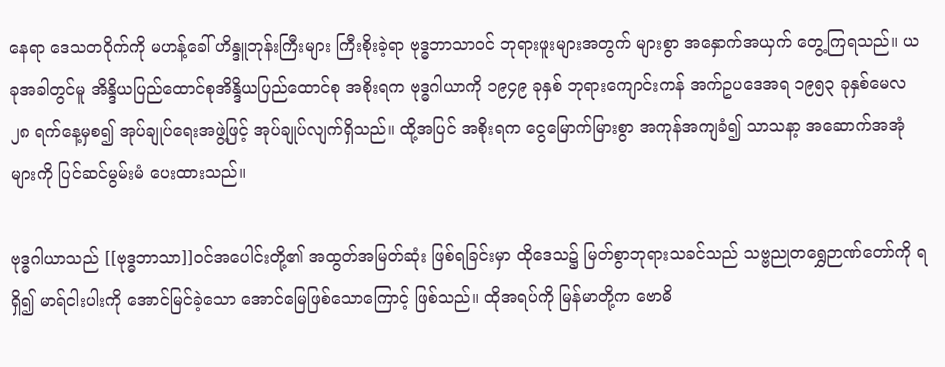နေရာ ဒေသတဝိုက်ကို မဟန့်ခေါ် ဟိန္ဒူဘုန်းကြီးများ ကြီးစိုးခဲ့ရာ ဗုဒ္ဓဘာသာဝင် ဘုရားဖူးများအတွက် များစွာ အနှောက်အယှက် တွေ့ကြရသည်။ ယခုအခါတွင်မူ အိန္ဒိယပြည်ထောင်စုအိန္ဒိယပြည်ထောင်စု အစိုးရက ဗုဒ္ဓဂါယာကို ၁၉၄၉ ခုနှစ် ဘုရားကျောင်းကန် အက်ဥပဒေအရ ၁၉၅၃ ခုနှစ်မေလ ၂၈ ရက်နေ့မှစ၍ အုပ်ချုပ်ရေးအဖွဲ့ဖြင့် အုပ်ချုပ်လျက်ရှိသည်။ ထို့အပြင် အစိုးရက ငွေမြောက်မြားစွာ အကုန်အကျခံ၍ သာသနာ့ အဆောက်အအုံများကို ပြင်ဆင်မွမ်းမံ ပေးထားသည်။

ဗုဒ္ဓဂါယာသည် [[ဗုဒ္ဓဘာသာ]]ဝင်အပေါင်းတို့၏ အထွတ်အမြတ်ဆုံး ဖြစ်ရခြင်းမှာ ထိုဒေသ၌ မြတ်စွာဘုရားသခင်သည် သဗ္ဗညုတရွှေဉာဏ်တော်ကို ရရှိ၍ မာရ်ငါးပါးကို အောင်မြင်ခဲ့သော အောင်မြေဖြစ်သောကြောင့် ဖြစ်သည်။ ထိုအရပ်ကို မြန်မာတို့က ဗောဓိ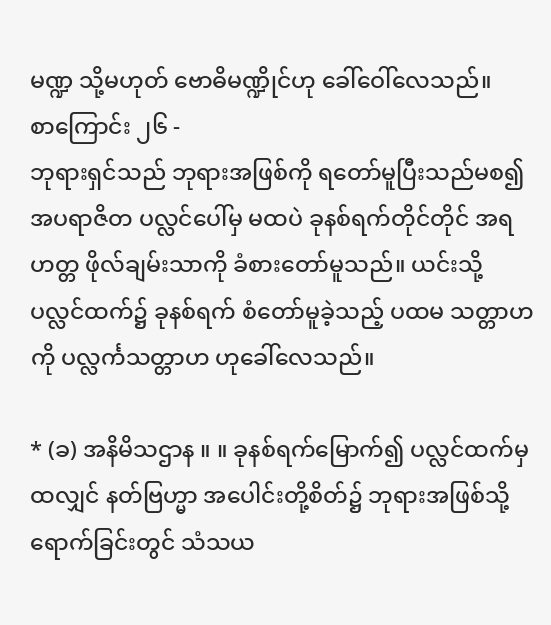မဏ္ဍ သို့မဟုတ် ဗောဓိမဏ္ဍိုင်ဟု ခေါ်ဝေါ်လေသည်။
စာကြောင်း ၂၆ -
ဘုရားရှင်သည် ဘုရားအဖြစ်ကို ရတော်မူပြီးသည်မစ၍ အပရာဇိတ ပလ္လင်ပေါ်မှ မထပဲ ခုနစ်ရက်တိုင်တိုင် အရဟတ္တ ဖိုလ်ချမ်းသာကို ခံစားတော်မူသည်။ ယင်းသို့ ပလ္လင်ထက်၌ ခုနစ်ရက် စံတော်မူခဲ့သည့် ပထမ သတ္တာဟကို ပလ္လင်္ကသတ္တာဟ ဟုခေါ်လေသည်။

* (ခ) အနိမိသဌာန ။ ။ ခုနစ်ရက်မြောက်၍ ပလ္လင်ထက်မှ ထလျှင် နတ်ဗြဟ္မာ အပေါင်းတို့စိတ်၌ ဘုရားအဖြစ်သို့ ရောက်ခြင်းတွင် သံသယ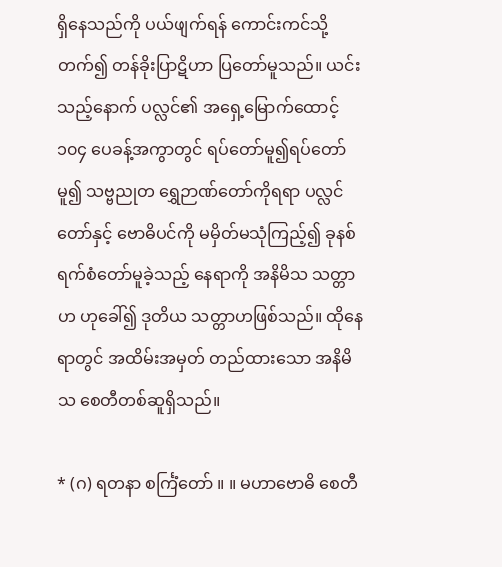ရှိနေသည်ကို ပယ်ဖျက်ရန် ကောင်းကင်သို့တက်၍ တန်ခိုးပြာဋိဟာ ပြတော်မူသည်။ ယင်းသည့်နောက် ပလ္လင်၏ အရှေ့မြောက်ထောင့် ၁၀၄ ပေခန့်အကွာတွင် ရပ်တော်မူ၍ရပ်တော်မူ၍ သဗ္ဗညုတ ရွှေဉာဏ်တော်ကိုရရာ ပလ္လင်တော်နှင့် ဗောဓိပင်ကို မမှိတ်မသုံကြည့်၍ ခုနစ်ရက်စံတော်မူခဲ့သည့် နေရာကို အနိမိသ သတ္တာဟ ဟုခေါ်၍ ဒုတိယ သတ္တာဟဖြစ်သည်။ ထိုနေရာတွင် အထိမ်းအမှတ် တည်ထားသော အနိမိသ စေတီတစ်ဆူရှိသည်။

* (ဂ) ရတနာ စင်္ကြံတော် ။ ။ မဟာဗောဓိ စေတီ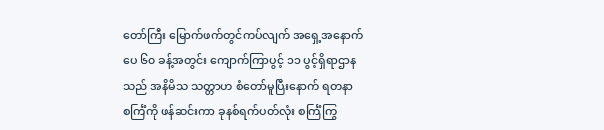တော်ကြီး မြောက်ဖက်တွင်ကပ်လျက် အရှေ့အနောက် ပေ ၆၀ ခန့်အတွင်း ကျောက်ကြာပွင့် ၁၁ ပွင့်ရှိရာဌာနသည် အနိမိသ သတ္တာဟ စံတော်မူပြီးနောက် ရတနာစင်္ကြံကို ဖန်ဆင်းကာ ခုနစ်ရက်ပတ်လုံး စင်္ကြံကြွ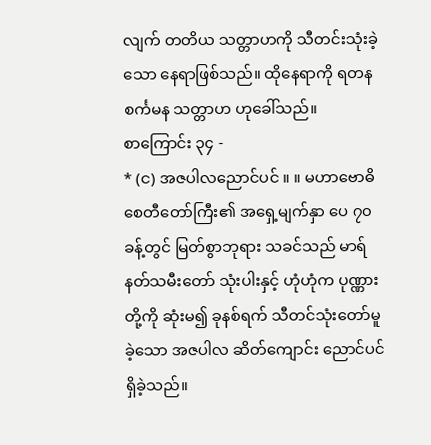လျက် တတိယ သတ္တာဟကို သီတင်းသုံးခဲ့သော နေရာဖြစ်သည်။ ထိုနေရာကို ရတနစင်္ကမန သတ္တာဟ ဟုခေါ်သည်။
စာကြောင်း ၃၄ -
* (င) အဇပါလညောင်ပင် ။ ။ မဟာဗောဓိ စေတီတော်ကြီး၏ အရှေ့မျက်နှာ ပေ ၇၀ ခန့်တွင် မြတ်စွာဘုရား သခင်သည် မာရ်နတ်သမီးတော် သုံးပါးနှင့် ဟုံဟုံက ပုဏ္ဏားတို့ကို ဆုံးမ၍ ခုနစ်ရက် သီတင်သုံးတော်မူခဲ့သော အဇပါလ ဆိတ်ကျောင်း ညောင်ပင်ရှိခဲ့သည်။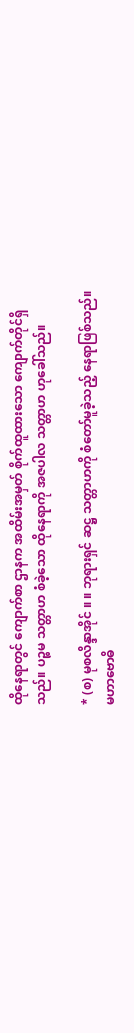ထိုနေရာတွင် ကျောက်စာ ဌာနက အထိမ်းအမှတ် စိုက်ထူထားသော ကျောက်တိုင်ရှိသည်။ ပဉ္စမ သတ္တာဟ စံခဲ့သော ထိုနေရာကို အဇပါလ သတ္တာဟ ဟုခေါ်သည်။

* (စ) မုစလိန္ဒာအိုင် ။ ။ ဘုရားရှင် ဆဋ္ဌ သတ္တာဟကို စံတော်မူခဲ့သည့် နေရာဖြစ်သည်။ မဟာဗောဓိ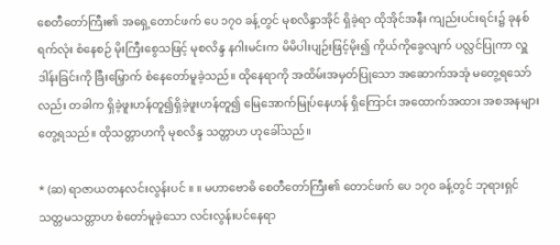စေတီတော်ကြီး၏ အရှေ့တောင်ဖက် ပေ ၁၇၀ ခန့်တွင် မုစလိန္ဒာအိုင် ရှိခဲ့ရာ ထိုအိုင်အနီး ကျည်းပင်းရင်း၌ ခုနစ်ရက်လုံး စံနေစဉ် မိုးကြီးစွေသဖြင့် မုစလိန္ဒ နဂါးမင်းက မိမိပါးပျဉ်းဖြင့်မိုး၍ ကိုယ်ကိုခွေလျက် ပလ္လင်ပြုကာ လှူဒါန်းခြင်းကို ခြီးမြှောက် စံနေတော်မူခဲ့သည်။ ထိုနေရာကို အထိမ်းအမှတ်ပြုသော အဆောက်အအုံ မတွေ့ရသော်လည်း တခါက ရှိခဲ့ဖူးဟန်တူ၍ရှိခဲ့ဖူးဟန်တူ၍ မြေအောက်မြုပ်နေဟန် ရှိကြောင်း အထောက်အထား အစအနများ တွေ့ရသည်။ ထိုသတ္တာဟကို မုစလိန္ဒ သတ္တာဟ ဟုခေါ်သည်။

* (ဆ) ရာဇာယတနလင်းလွန်းပင် ။ ။ မဟာဗောဓိ စေတီတော်ကြီး၏ တောင်ဖက် ပေ ၁၇၀ ခန့်တွင် ဘုရားရှင် သတ္တမသတ္တာဟ စံတော်မူခဲ့သော လင်းလွန်းပင်နေရာ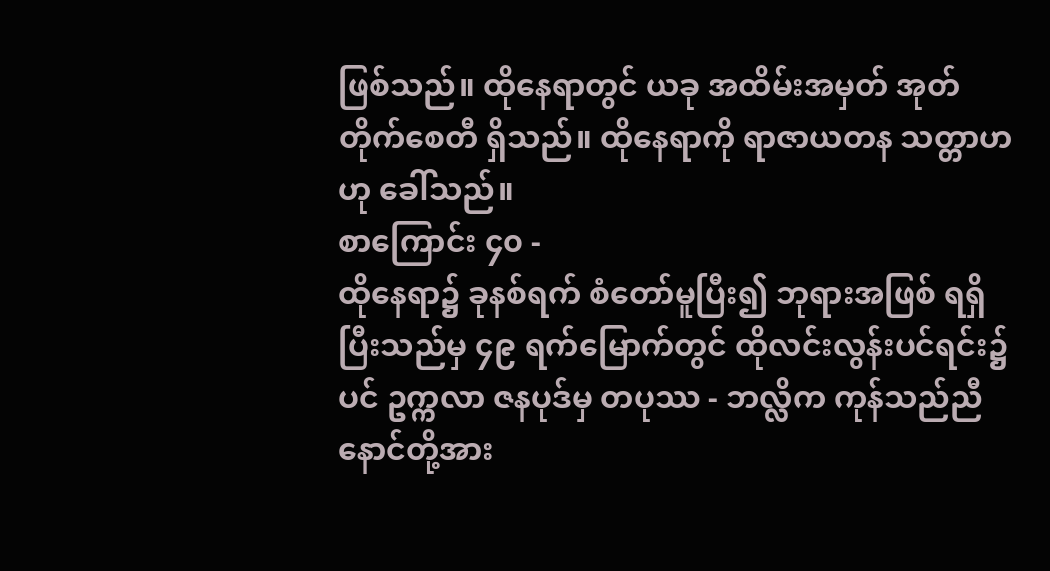ဖြစ်သည်။ ထိုနေရာတွင် ယခု အထိမ်းအမှတ် အုတ်တိုက်စေတီ ရှိသည်။ ထိုနေရာကို ရာဇာယတန သတ္တာဟဟု ခေါ်သည်။
စာကြောင်း ၄၀ -
ထိုနေရာ၌ ခုနစ်ရက် စံတော်မူပြီး၍ ဘုရားအဖြစ် ရရှိပြီးသည်မှ ၄၉ ရက်မြောက်တွင် ထိုလင်းလွန်းပင်ရင်း၌ပင် ဥက္ကလာ ဇနပုဒ်မှ တပုဿ - ဘလ္လိက ကုန်သည်ညီနောင်တို့အား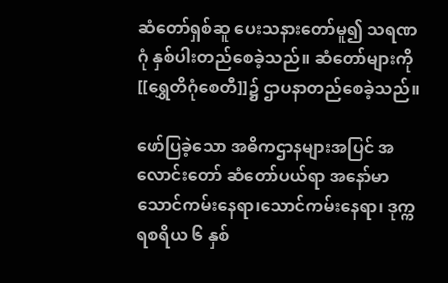ဆံတော်ရှစ်ဆူ ပေးသနားတော်မူ၍ သရဏဂုံ နှစ်ပါးတည်စေခဲ့သည်။ ဆံတော်များကို [[ရွှေတိဂုံစေတီ]]၌ ဌာပနာတည်စေခဲ့သည်။

ဖော်ပြခဲ့သော အဓိကဌာနများအပြင် အလောင်းတော် ဆံတော်ပယ်ရာ အနော်မာ သောင်ကမ်းနေရာ၊သောင်ကမ်းနေရာ၊ ဒုက္ကရစရိယ ၆ နှစ်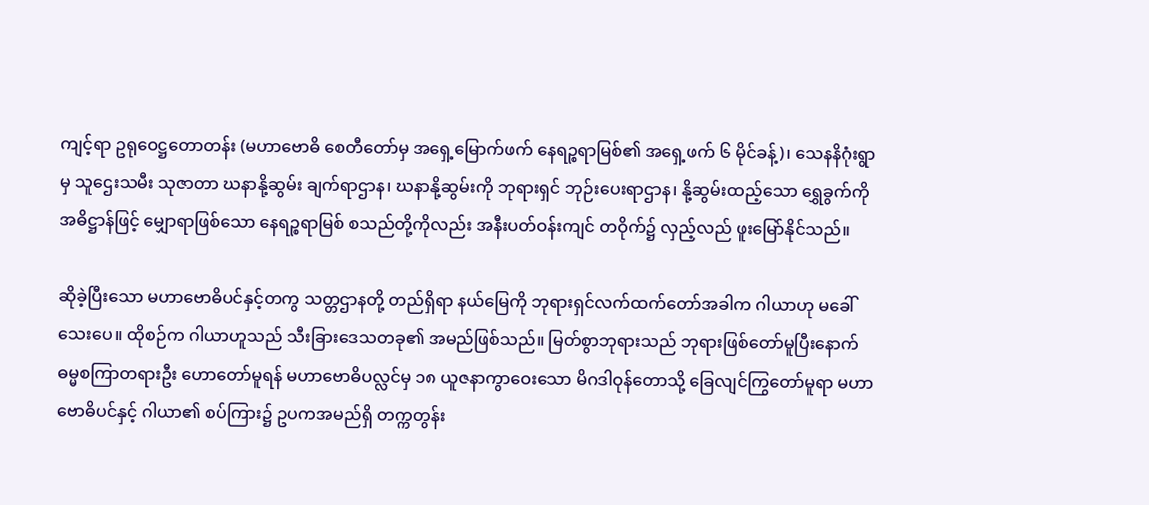ကျင့်ရာ ဥရုဝေဋ္ဌတောတန်း (မဟာဗောဓိ စေတီတော်မှ အရှေ့မြောက်ဖက် နေရဉ္စရာမြစ်၏ အရှေ့ဖက် ၆ မိုင်ခန့်)၊ သေနနိဂုံးရွာမှ သူဌေးသမီး သုဇာတာ ဃနာနို့ဆွမ်း ချက်ရာဌာန၊ ဃနာနို့ဆွမ်းကို ဘုရားရှင် ဘုဉ်းပေးရာဌာန၊ နို့ဆွမ်းထည့်သော ရွှေခွက်ကို အဓိဋ္ဌာန်ဖြင့် မျှောရာဖြစ်သော နေရဉ္စရာမြစ် စသည်တို့ကိုလည်း အနီးပတ်ဝန်းကျင် တဝိုက်၌ လှည့်လည် ဖူးမြော်နိုင်သည်။

ဆိုခဲ့ပြီးသော မဟာဗောဓိပင်နှင့်တကွ သတ္တဌာနတို့ တည်ရှိရာ နယ်မြေကို ဘုရားရှင်လက်ထက်တော်အခါက ဂါယာဟု မခေါ်သေးပေ။ ထိုစဉ်က ဂါယာဟူသည် သီးခြားဒေသတခု၏ အမည်ဖြစ်သည်။ မြတ်စွာဘုရားသည် ဘုရားဖြစ်တော်မူပြီးနောက် ဓမ္မစကြာတရားဦး ဟောတော်မူရန် မဟာဗောဓိပလ္လင်မှ ၁၈ ယူဇနာကွာဝေးသော မိဂဒါဝုန်တောသို့ ခြေလျင်ကြွတော်မူရာ မဟာဗောဓိပင်နှင့် ဂါယာ၏ စပ်ကြား၌ ဥပကအမည်ရှိ တက္ကတွန်း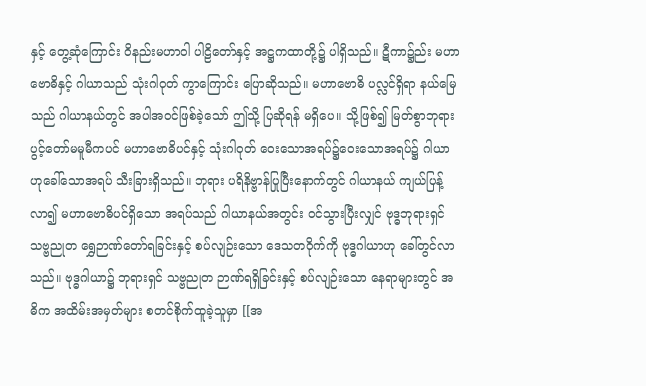နှင့် တွေ့ဆုံကြောင်း ဝိနည်းမဟာဝါ ပါဠိတော်နှင့် အဋ္ဌကထာတို့၌ ပါရှိသည်။ ဋီကာ၌ည်း မဟာဗောဓိနှင့် ဂါယာသည် သုံးဂါဝုတ် ကွာကြောင်း ပြောဆိုသည်။ မဟာဗောဓိ ပလ္လင်ရှိရာ နယ်မြေသည် ဂါယာနယ်တွင် အပါအဝင်ဖြစ်ခဲ့သော် ဤသို့ ပြဆိုရန် မရှိပေ။ သို့ဖြစ်၍ မြတ်စွာဘုရား ပွင့်တော်မမူမီကပင် မဟာဗောဓိပင်နှင့် သုံးဂါဝုတ် ဝေးသောအရပ်၌ဝေးသောအရပ်၌ ဂါယာဟုခေါ်သောအရပ် သီးခြားရှိသည်။ ဘုရား ပရိနိဗ္ဗာန်ပြုပြီးနောက်တွင် ဂါယာနယ် ကျယ်ပြန့်လာ၍ မဟာဗောဓိပင်ရှိသော အရပ်သည် ဂါယာနယ်အတွင်း ဝင်သွားပြီးလျှင် ဗုဒ္ဓဘုရားရှင် သဗ္ဗညုတ ရွှေဉာဏ်တော်ရခြင်းနှင့် စပ်လျဉ်းသော ဒေသတဝိုက်ကို ဗုဒ္ဓဂါယာဟု ခေါ်တွင်လာသည်။ ဗုဒ္ဓဂါယာ၌ ဘုရားရှင် သဗ္ဗညုတ ဉာဏ်ရရှိခြင်းနှင့် စပ်လျဉ်းသော နေရာများတွင် အဓိက အထိမ်းအမှတ်များ စတင်စိုက်ထူခဲ့သူမှာ [[အ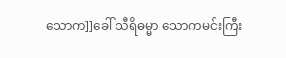သောက]]ခေါ် သီရိဓမ္မာ သောကမင်းကြီး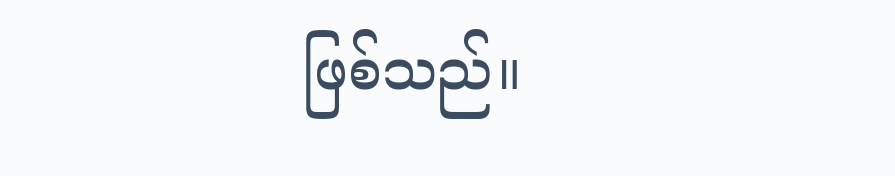ဖြစ်သည်။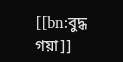[[bn:বুদ্ধ গয়া]]